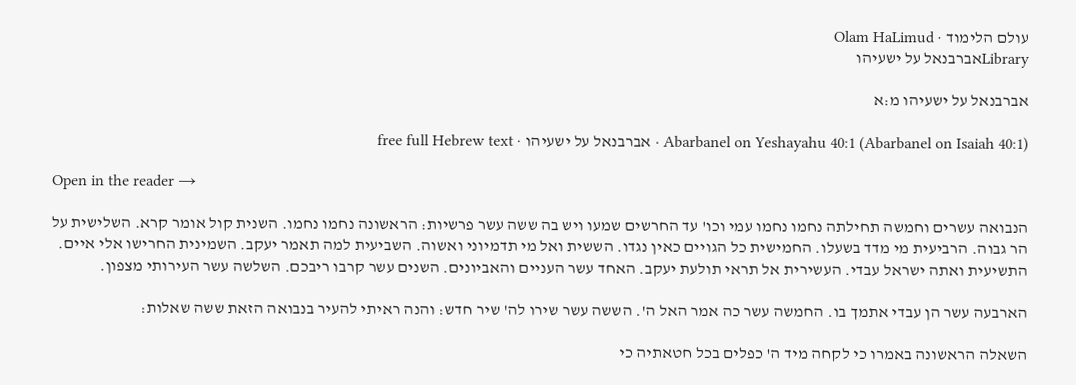עולם הלימוד · Olam HaLimud
Libraryאברבנאל על ישעיהו

אברבנאל על ישעיהו מ:א

Abarbanel on Yeshayahu 40:1 (Abarbanel on Isaiah 40:1) · אברבנאל על ישעיהו · free full Hebrew text

Open in the reader →

הנבואה עשרים וחמשה תחילתה נחמו נחמו עמי וכו' עד החרשים שמעו ויש בה ששה עשר פרשיות: הראשונה נחמו נחמו. השנית קול אומר קרא. השלישית על הר גבוה. הרביעית מי מדד בשעלו. החמישית כל הגויים כאין נגדו. הששית ואל מי תדמיוני ואשוה. השביעית למה תאמר יעקב. השמינית החרישו אלי איים. התשיעית ואתה ישראל עבדי. העשירית אל תראי תולעת יעקב. האחד עשר העניים והאביונים. השנים עשר קרבו ריבכם. השלשה עשר העירותי מצפון.

הארבעה עשר הן עבדי אתמך בו. החמשה עשר כה אמר האל ה'. הששה עשר שירו לה' שיר חדש: והנה ראיתי להעיר בנבואה הזאת ששה שאלות:

השאלה הראשונה באמרו כי לקחה מיד ה' כפלים בכל חטאתיה כי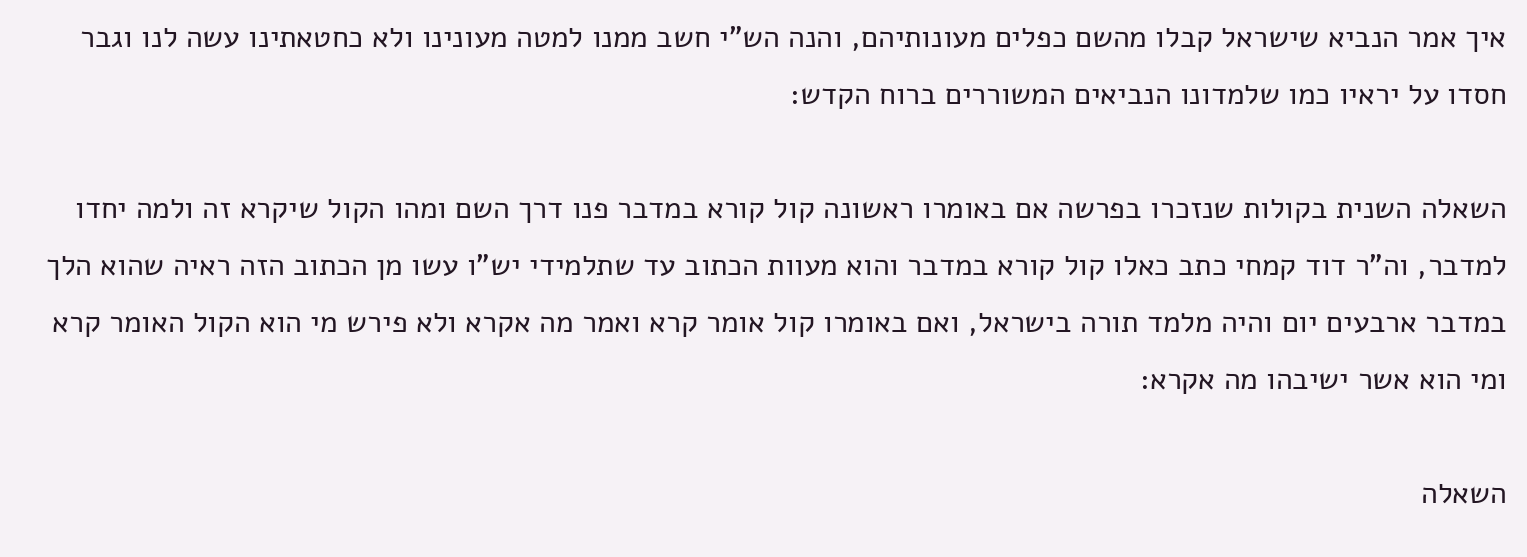איך אמר הנביא שישראל קבלו מהשם כפלים מעונותיהם, והנה הש"י חשב ממנו למטה מעונינו ולא כחטאתינו עשה לנו וגבר חסדו על יראיו כמו שלמדונו הנביאים המשוררים ברוח הקדש:

השאלה השנית בקולות שנזכרו בפרשה אם באומרו ראשונה קול קורא במדבר פנו דרך השם ומהו הקול שיקרא זה ולמה יחדו למדבר, וה"ר דוד קמחי כתב כאלו קול קורא במדבר והוא מעוות הכתוב עד שתלמידי יש"ו עשו מן הכתוב הזה ראיה שהוא הלך במדבר ארבעים יום והיה מלמד תורה בישראל, ואם באומרו קול אומר קרא ואמר מה אקרא ולא פירש מי הוא הקול האומר קרא ומי הוא אשר ישיבהו מה אקרא:

השאלה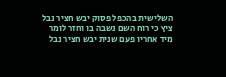השלישית בהכפל פסוק יבש חציר נבל ציץ כי רוח השם נשבה בו וחזר לומר מיד אחריו פעם שנית יבש חציר נבל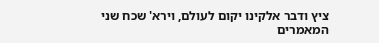ציץ ודבר אלקינו יקום לעולם, וירא' שכח שני המאמרים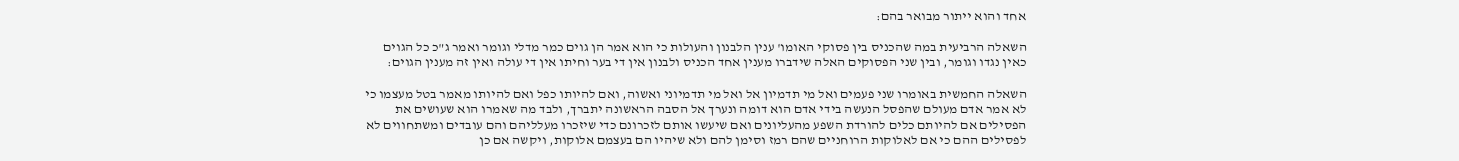אחד והוא ייתור מבואר בהם:

השאלה הרביעית במה שהכניס בין פסוקי האומו' ענין הלבנון והעולות כי הוא אמר הן גוים כמר מדלי וגומר ואמר ג"כ כל הגוים כאין נגדו וגומר, ובין שני הפסוקים האלה שידברו מענין אחד הכניס ולבנון אין די בער וחיתו אין די עולה ואין זה מענין הגוים:

השאלה החמשית באומרו שני פעמים ואל מי תדמיון אל ואל מי תדמיוני ואשוה, ואם להיותו כפל ואם להיותו מאמר בטל מעצמו כי לא אמר אדם מעולם שהפסל הנעשה בידי אדם הוא דומה ונערך אל הסבה הראשונה יתברך, ולבד מה שאמרו הוא שעושים את הפסילים אם להיותם כלים להורדת השפע מהעליונים ואם שיעשו אותם לזכרונם כדי שיזכרו מעלליהם והם עובדים ומשתחווים לא לפסילים ההם כי אם לאלוקות הרוחניים שהם רמז וסימן להם ולא שיהיו הם בעצמם אלוקות, ויקשה אם כן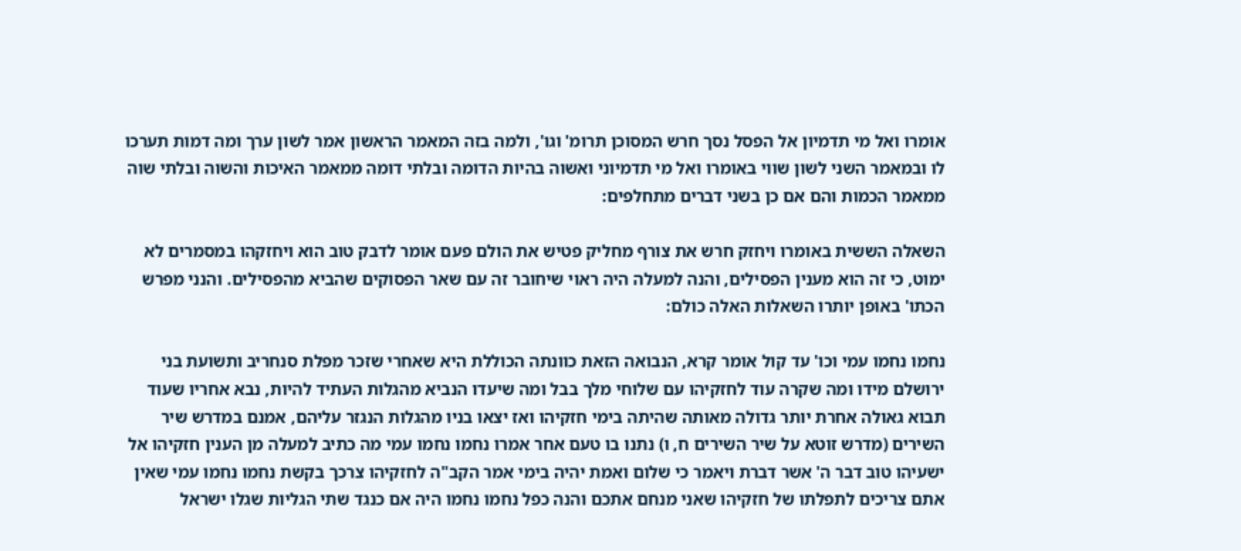אומרו ואל מי תדמיון אל הפסל נסך חרש המסוכן תרומ' וגו', ולמה בזה המאמר הראשון אמר לשון ערך ומה דמות תערכו לו ובמאמר השני לשון שווי באומרו ואל מי תדמיוני ואשוה בהיות הדומה ובלתי דומה ממאמר האיכות והשוה ובלתי שוה ממאמר הכמות והם אם כן בשני דברים מתחלפים:

השאלה הששית באומרו ויחזק חרש את צורף מחליק פטיש את הולם פעם אומר לדבק טוב הוא ויחזקהו במסמרים לא ימוט, כי זה הוא מענין הפסילים, והנה למעלה היה ראוי שיחובר זה עם שאר הפסוקים שהביא מהפסילים. והנני מפרש הכתו' באופן יותרו השאלות האלה כולם:

נחמו נחמו עמי וכו' עד קול אומר קרא, הנבואה הזאת כוונתה הכוללת היא שאחרי שזכר מפלת סנחריב ותשועת בני ירושלם מידו ומה שקרה עוד לחזקיהו עם שלוחי מלך בבל ומה שיעדו הנביא מהגלות העתיד להיות, נבא אחריו שעוד תבוא גאולה אחרת יותר גדולה מאותה שהיתה בימי חזקיהו ואז יצאו בניו מהגלות הנגזר עליהם, אמנם במדרש שיר השירים (מדרש זוטא על שיר השירים ח, ו) נתנו בו טעם אחר אמרו נחמו נחמו עמי מה כתיב למעלה מן הענין חזקיהו אל ישעיהו טוב דבר ה' אשר דברת ויאמר כי שלום ואמת יהיה בימי אמר הקב"ה לחזקיהו צרכך בקשת נחמו נחמו עמי שאין אתם צריכים לתפלתו של חזקיהו שאני מנחם אתכם והנה כפל נחמו נחמו היה אם כנגד שתי הגליות שגלו ישראל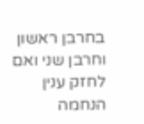בחרבן ראשון וחרבן שני ואם לחזק ענין הנחמה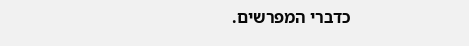כדברי המפרשים.